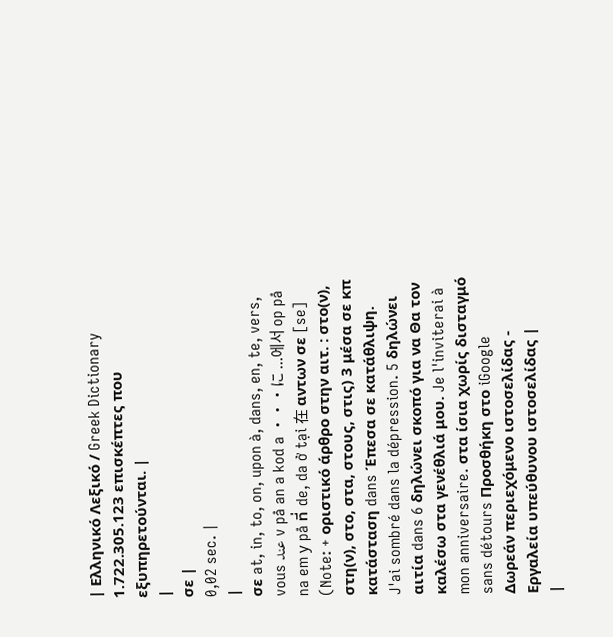| Ελληνικό Λεξικό / Greek Dictionary 1.722.305.123 επισκέπτες που εξυπηρετούνται. |
|
σε |
0,02 sec. |
|
σε at, in, to, on, upon à, dans, en, te, vers, vous عند v på an a kod a ・・・に ...에서 op på na em у på ที่ de, da ở tại 在 αντων σε [se] (Note: + οριστικό άρθρο στην αιτ. : στο(ν), στη(ν), στο, στα, στους, στις) 3 μέσα σε κπ κατάσταση dans Έπεσα σε κατάθλιψη. J'ai sombré dans la dépression. 5 δηλώνει αιτία dans 6 δηλώνει σκοπό για να Θα τον καλέσω στα γενέθλιά μου. Je l'inviterai à mon anniversaire. στα ίσια χωρίς δισταγμό sans détours Προσθήκη στο iGoogle Δωρεάν περιεχόμενο ιστοσελίδας - Εργαλεία υπεύθυνου ιστοσελίδας |
|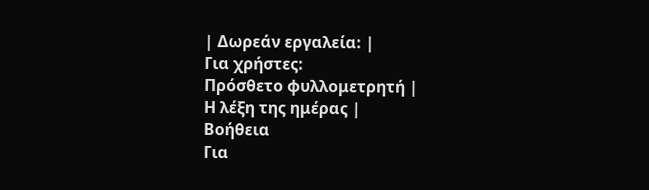| Δωρεάν εργαλεία: |
Για χρήστες:
Πρόσθετο φυλλομετρητή |
Η λέξη της ημέρας |
Βοήθεια
Για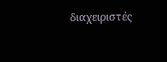διαχειριστές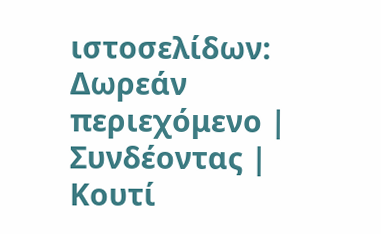ιστοσελίδων: Δωρεάν περιεχόμενο | Συνδέοντας | Κουτί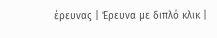έρευνας | Έρευνα με διπλό κλικ |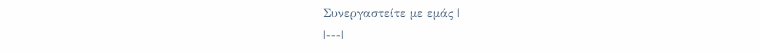Συνεργαστείτε με εμάς |
|---|